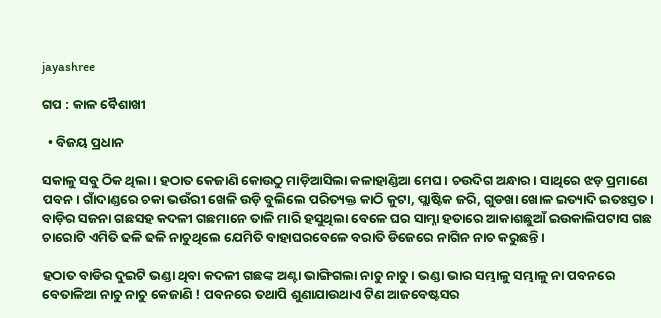jayashree

ଗପ : କାଳ ବୈଶାଖୀ

  • ବିଜୟ ପ୍ରଧାନ

ସକାଳୁ ସବୁ ଠିକ ଥିଲା। ହଠାତ କେଜାଣି କୋଉଠୁ ମାଡ଼ିଆସିଲା କଳାହାଣ୍ଡିଆ ମେଘ। ଚଉଦିଗ ଅନ୍ଧାର। ସାଥିରେ ଝଡ଼ ପ୍ରମାଣେ ପବନ। ଗାଁଦାଣ୍ଡରେ ଚକା ଭଉଁରୀ ଖେଳି ଉଡ଼ି ବୁଲିଲେ ପରିତ୍ୟକ୍ତ କାଠି କୁଟା, ପ୍ଲାଷ୍ଟିକ ଜରି, ଗୁଡଖା ଖୋଳ ଇତ୍ୟାଦି ଇତଃସ୍ତତ। ବାଡ଼ିର ସଜନା ଗଛସହ କଦଳୀ ଗଛମାନେ ତାଳି ମାରି ହସୁଥିଲା ବେଳେ ଘର ସାମ୍ନା ହତାରେ ଆକାଶଛୁଆଁ ଇଉକାଲିପଟାସ ଗଛ ଚାରୋଟି ଏମିତି ଢଳି ଢଳି ନାଚୁଥିଲେ ଯେମିତି ବାହାଘରବେଳେ ବରାତି ଡିଜେରେ ନାଗିନ ନାଚ କରୁଛନ୍ତି।

ହଠାତ ବାଡିର ଦୁଇଟି ଭଣ୍ଡା ଥିବା କଦଳୀ ଗଛଙ୍କ ଅଣ୍ଟା ଭାଙ୍ଗିଗଲା ନାଚୁ ନାଚୁ। ଭଣ୍ଡା ଭାର ସମ୍ଭାଳୁ ସମ୍ଭାଳୁ ନା ପବନରେ ବେତାଳିଆ ନାଚୁ ନାଚୁ କେଜାଣି ! ପବନରେ ତଥାପି ଶୁଣାଯାଉଥାଏ ଟିଣ ଆଜବେଷ୍ଟସର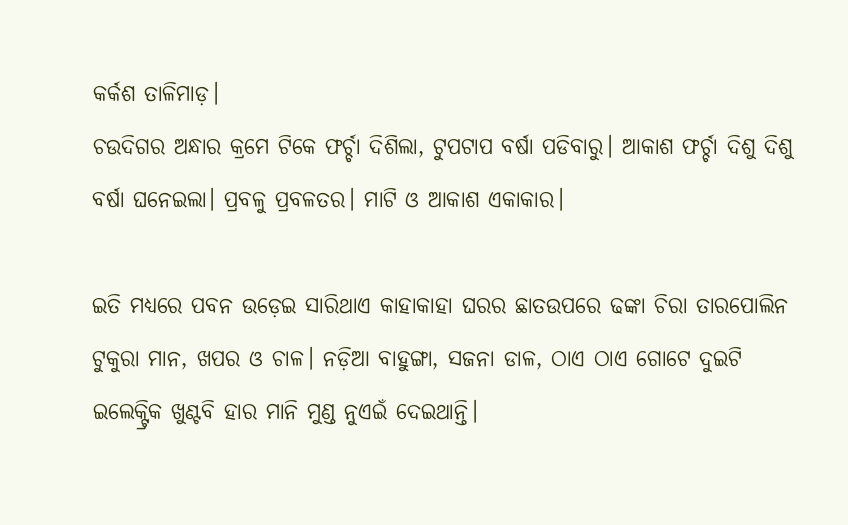କର୍କଶ ତାଳିମାଡ଼।
ଚଉଦିଗର ଅନ୍ଧାର କ୍ରମେ ଟିକେ ଫର୍ଚ୍ଚା ଦିଶିଲା, ଟୁପଟାପ ବର୍ଷା ପଡିବାରୁ। ଆକାଶ ଫର୍ଚ୍ଚା ଦିଶୁ ଦିଶୁ ବର୍ଷା ଘନେଇଲା। ପ୍ରବଳୁ ପ୍ରବଳତର। ମାଟି ଓ ଆକାଶ ଏକାକାର।

ଇତି ମଧ୍ୟରେ ପବନ ଉଡ଼େଇ ସାରିଥାଏ କାହାକାହା ଘରର ଛାତଉପରେ ଢଙ୍କା ଚିରା ତାରପୋଲିନ ଟୁକୁରା ମାନ, ଖପର ଓ ଚାଳ। ନଡ଼ିଆ ବାହୁଙ୍ଗା, ସଜନା ଡାଳ, ଠାଏ ଠାଏ ଗୋଟେ ଦୁଇଟି ଇଲେକ୍ଟ୍ରିକ ଖୁଣ୍ଟବି ହାର ମାନି ମୁଣ୍ଡ ନୁଏଇଁ ଦେଇଥାନ୍ତି।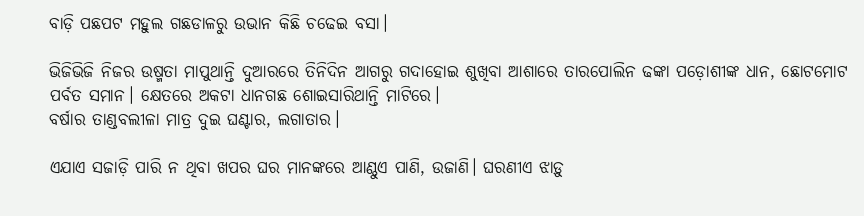ବାଡ଼ି ପଛପଟ ମହୁଲ ଗଛଡାଳରୁ ଉଭାନ କିଛି ଚଢେଇ ବସା।

ଭିଜିଭିଜି ନିଜର ଉଷ୍ମତା ମାପୁଥାନ୍ତି ଦୁଆରରେ ତିନିଦିନ ଆଗରୁ ଗଦାହୋଇ ଶୁଖିବା ଆଶାରେ ତାରପୋଲିନ ଢଙ୍କା ପଡ଼ୋଶୀଙ୍କ ଧାନ, ଛୋଟମୋଟ ପର୍ବତ ସମାନ। କ୍ଷେତରେ ଅକଟା ଧାନଗଛ ଶୋଇସାରିଥାନ୍ତି ମାଟିରେ।
ବର୍ଷାର ତାଣ୍ଡବଲୀଳା ମାତ୍ର ଦୁଇ ଘଣ୍ଟାର, ଲଗାତାର।

ଏଯାଏ ସଜାଡ଼ି ପାରି ନ ଥିବା ଖପର ଘର ମାନଙ୍କରେ ଆଣ୍ଠୁଏ ପାଣି, ଉଜାଣି। ଘରଣୀଏ ଝାଡ଼ୁ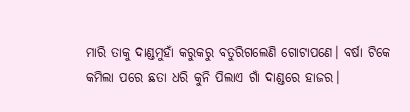ମାରି ତାକୁ ଦାଣ୍ଡମୁହାଁ କରୁକରୁ ବତୁରିଗଲେଣି ଗୋଟାପଣେ। ବର୍ଷା ଟିକେ କମିଲା ପରେ ଛତା ଧରି କୁନି ପିଲାଏ ଗାଁ ଦାଣ୍ଡରେ ହାଜର।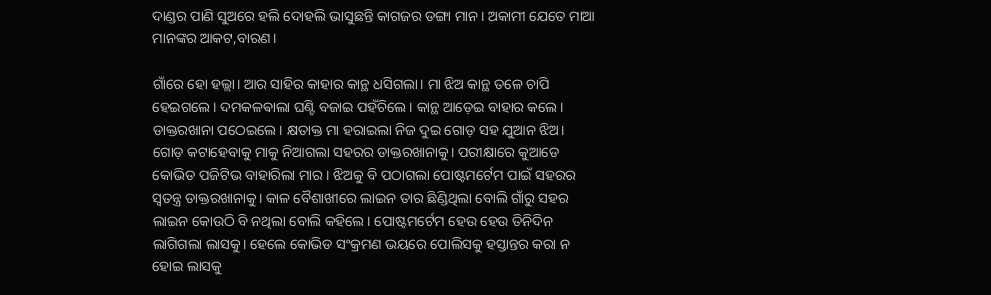ଦାଣ୍ଡର ପାଣି ସୁଅରେ ହଲି ଦୋହଲି ଭାସୁଛନ୍ତି କାଗଜର ଡଙ୍ଗା ମାନ। ଅକାମୀ ଯେତେ ମାଆ ମାନଙ୍କର ଆକଟ,ବାରଣ।

ଗାଁରେ ହୋ ହଲ୍ଲା। ଆର ସାହିର କାହାର କାନ୍ଥ ଧସିଗଲା। ମା ଝିଅ କାନ୍ଥ ତଳେ ଚାପି ହେଇଗଲେ। ଦମକଳଵାଲା ଘଣ୍ଟି ବଜାଇ ପହଁଚିଲେ। କାନ୍ଥ ଆଡ଼େଇ ବାହାର କଲେ। ଡାକ୍ତରଖାନା ପଠେଇଲେ। କ୍ଷତାକ୍ତ ମା ହରାଇଲା ନିଜ ଦୁଇ ଗୋଡ଼ ସହ ଯୁଆନ ଝିଅ।
ଗୋଡ଼ କଟାହେବାକୁ ମାକୁ ନିଆଗଲା ସହରର ଡାକ୍ତରଖାନାକୁ। ପରୀକ୍ଷାରେ କୁଆଡେ କୋଭିଡ ପଜିଟିଭ ବାହାରିଲା ମାର। ଝିଅକୁ ବି ପଠାଗଲା ପୋଷ୍ଟମର୍ଟେମ ପାଇଁ ସହରର ସ୍ୱତନ୍ତ୍ର ଡାକ୍ତରଖାନାକୁ। କାଳ ବୈଶାଖୀରେ ଲାଇନ ତାର ଛିଣ୍ଡିଥିଲା ବୋଲି ଗାଁରୁ ସହର ଲାଇନ କୋଉଠି ବି ନଥିଲା ବୋଲି କହିଲେ। ପୋଷ୍ଟମର୍ଟେମ ହେଉ ହେଉ ତିନିଦିନ ଲାଗିଗଲା ଲାସକୁ। ହେଲେ କୋଭିଡ ସଂକ୍ରମଣ ଭୟରେ ପୋଲିସକୁ ହସ୍ତାନ୍ତର କରା ନ ହୋଇ ଲାସକୁ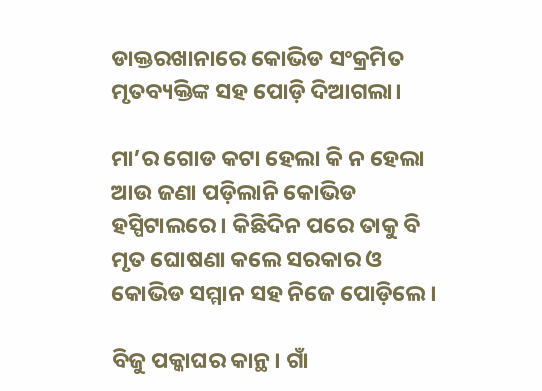ଡାକ୍ତରଖାନାରେ କୋଭିଡ ସଂକ୍ରମିତ ମୃତବ୍ୟକ୍ତିଙ୍କ ସହ ପୋଡ଼ି ଦିଆଗଲା।

ମା’ର ଗୋଡ କଟା ହେଲା କି ନ ହେଲା ଆଉ ଜଣା ପଡ଼ିଲାନି କୋଭିଡ ହସ୍ପିଟାଲରେ। କିଛିଦିନ ପରେ ତାକୁ ବି ମୃତ ଘୋଷଣା କଲେ ସରକାର ଓ କୋଭିଡ ସମ୍ମାନ ସହ ନିଜେ ପୋଡ଼ିଲେ।

ବିଜୁ ପକ୍କାଘର କାନ୍ଥ। ଗାଁ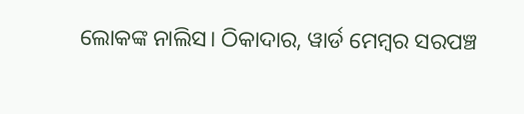ଲୋକଙ୍କ ନାଲିସ। ଠିକାଦାର, ୱାର୍ଡ ମେମ୍ବର ସରପଞ୍ଚ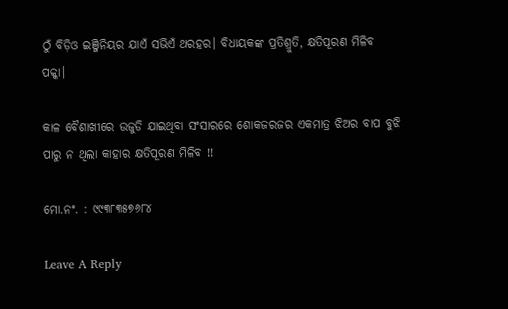ଠୁଁ ବିଡ଼ିଓ ଇଞ୍ଜିନିୟର ଯାଏଁ ସଭିଏଁ ଥରହର। ବିଧାୟକଙ୍କ ପ୍ରତିଶ୍ରୁତି, କ୍ଷତିପୂରଣ ମିଳିବ ପକ୍କା।

କାଳ ବୈଶାଖୀରେ ଉଜୁଡି ଯାଇଥିବା ସଂସାରରେ ଶୋକଜରଜର ଏକମାତ୍ର ଝିଅର ବାପ ବୁଝି ପାରୁ ନ ଥିଲା କାହାର କ୍ଷତିପୂରଣ ମିଳିବ !!

ମୋ.ନଂ. : ୯୯୩୮୩୫୭୬୮୪

Leave A Reply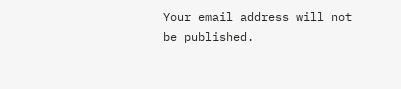Your email address will not be published.